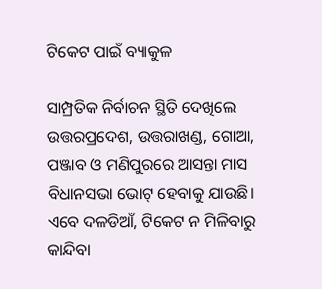ଟିକେଟ ପାଇଁ ବ୍ୟାକୁଳ

ସାମ୍ପ୍ରତିକ ନିର୍ବାଚନ ସ୍ଥିତି ଦେଖିଲେ ଉତ୍ତରପ୍ରଦେଶ, ଉତ୍ତରାଖଣ୍ଡ, ଗୋଆ, ପଞ୍ଜାବ ଓ ମଣିପୁରରେ ଆସନ୍ତା ମାସ ବିଧାନସଭା ଭୋଟ୍‌ ହେବାକୁ ଯାଉଛି। ଏବେ ଦଳଡିଆଁ, ଟିକେଟ ନ ମିଳିବାରୁ କାନ୍ଦିବା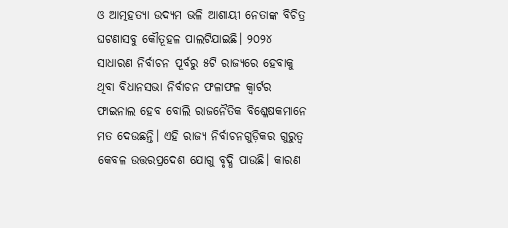ଓ ଆତ୍ମହତ୍ୟା ଉଦ୍ୟମ ଭଳି ଆଶାୟୀ ନେତାଙ୍କ ବିଚିତ୍ର ଘଟଣାସବୁ କୌତୂହଳ ପାଲଟିଯାଇଛି। ୨୦୨୪ ସାଧାରଣ ନିର୍ବାଚନ ପୂର୍ବରୁ ୫ଟି ରାଜ୍ୟରେ ହେବାକୁ ଥିବା ବିଧାନସଭା ନିର୍ବାଚନ ଫଳାଫଳ କ୍ୱାର୍ଟର ଫାଇନାଲ ହେବ ବୋଲି ରାଜନୈତିକ ବିଶ୍ଳେଷକମାନେ ମତ ଦେଉଛନ୍ତି। ଏହି ରାଜ୍ୟ ନିର୍ବାଚନଗୁଡ଼ିକର ଗୁରୁତ୍ୱ କେବଳ ଉତ୍ତରପ୍ରଦେଶ ଯୋଗୁ ବୃଦ୍ଧି ପାଉଛି। କାରଣ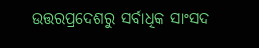ଉତ୍ତରପ୍ରଦେଶରୁ ସର୍ବାଧିକ ସାଂସଦ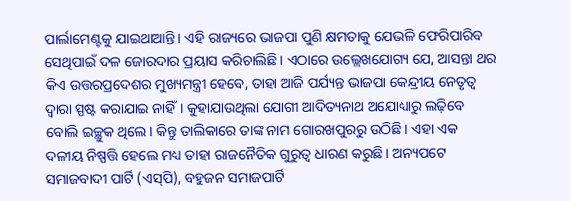ପାର୍ଲାମେଣ୍ଟକୁ ଯାଇଥାଆନ୍ତି। ଏହି ରାଜ୍ୟରେ ଭାଜପା ପୁଣି କ୍ଷମତାକୁ ଯେଭଳି ଫେରିପାରିବ ସେଥିପାଇଁ ଦଳ ଜୋରଦାର ପ୍ରୟାସ କରିଚାଲିଛି। ଏଠାରେ ଉଲ୍ଲେଖଯୋଗ୍ୟ ଯେ, ଆସନ୍ତା ଥର କିଏ ଉତ୍ତରପ୍ରଦେଶର ମୁଖ୍ୟମନ୍ତ୍ରୀ ହେବେ, ତାହା ଆଜି ପର୍ଯ୍ୟନ୍ତ ଭାଜପା କେନ୍ଦ୍ରୀୟ ନେତୃତ୍ୱ ଦ୍ୱାରା ସ୍ପଷ୍ଟ କରାଯାଇ ନାହିଁ। କୁହାଯାଉଥିଲା ଯୋଗୀ ଆଦିତ୍ୟନାଥ ଅଯୋଧ୍ୟାରୁ ଲଢ଼ିବେ ବୋଲି ଇଚ୍ଛୁକ ଥିଲେ। କିନ୍ତୁ ତାଲିକାରେ ତାଙ୍କ ନାମ ଗୋରଖପୁରରୁ ଉଠିଛି। ଏହା ଏକ ଦଳୀୟ ନିଷ୍ପତ୍ତି ହେଲେ ମଧ୍ୟ ତାହା ରାଜନୈତିକ ଗୁରୁତ୍ୱ ଧାରଣ କରୁଛି। ଅନ୍ୟପଟେ ସମାଜବାଦୀ ପାର୍ଟି (ଏସ୍‌ପି), ବହୁଜନ ସମାଜପାର୍ଟି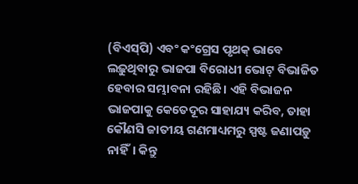(ବିଏସ୍‌ପି) ଏବଂ କଂଗ୍ରେସ ପୃଥକ୍‌ ଭାବେ ଲଢ଼ୁଥିବାରୁ ଭାଜପା ବିରୋଧୀ ଭୋଟ୍‌ ବିଭାଜିତ ହେବାର ସମ୍ଭାବନା ରହିଛି। ଏହି ବିଭାଜନ ଭାଜପାକୁ କେତେଦୂର ସାହାଯ୍ୟ କରିବ, ତାହା କୌଣସି ଜାତୀୟ ଗଣମାଧ୍ୟମରୁ ସ୍ପଷ୍ଟ ଜଣାପଡ଼ୁ ନାହିଁ। କିନ୍ତୁ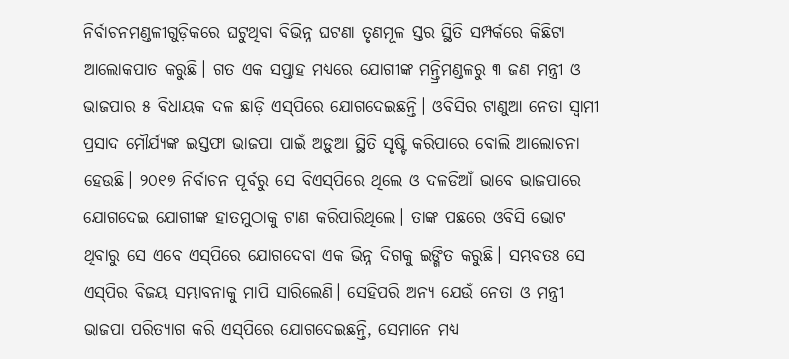ନିର୍ବାଚନମଣ୍ଡଳୀଗୁଡ଼ିକରେ ଘଟୁଥିବା ବିଭିନ୍ନ ଘଟଣା ତୃଣମୂଳ ସ୍ତର ସ୍ଥିତି ସମ୍ପର୍କରେ କିଛିଟା ଆଲୋକପାତ କରୁଛି। ଗତ ଏକ ସପ୍ତାହ ମଧ୍ୟରେ ଯୋଗୀଙ୍କ ମନ୍ତ୍ରିମଣ୍ଡଳରୁ ୩ ଜଣ ମନ୍ତ୍ରୀ ଓ ଭାଜପାର ୫ ବିଧାୟକ ଦଳ ଛାଡ଼ି ଏସ୍‌ପିରେ ଯୋଗଦେଇଛନ୍ତି। ଓବିସିର ଟାଣୁଆ ନେତା ସ୍ବାମୀ ପ୍ରସାଦ ମୌର୍ଯ୍ୟଙ୍କ ଇସ୍ତଫା ଭାଜପା ପାଇଁ ଅଡ଼ୁଆ ସ୍ଥିତି ସୃଷ୍ଟି କରିପାରେ ବୋଲି ଆଲୋଚନା ହେଉଛି। ୨୦୧୭ ନିର୍ବାଚନ ପୂର୍ବରୁ ସେ ବିଏସ୍‌ପିରେ ଥିଲେ ଓ ଦଳଡିଆଁ ଭାବେ ଭାଜପାରେ ଯୋଗଦେଇ ଯୋଗୀଙ୍କ ହାତମୁଠାକୁ ଟାଣ କରିପାରିଥିଲେ। ତାଙ୍କ ପଛରେ ଓବିସି ଭୋଟ ଥିବାରୁ ସେ ଏବେ ଏସ୍‌ପିରେ ଯୋଗଦେବା ଏକ ଭିନ୍ନ ଦିଗକୁ ଇଙ୍ଗିତ କରୁଛି। ସମ୍ଭବତଃ ସେ ଏସ୍‌ପିର ବିଜୟ ସମ୍ଭାବନାକୁ ମାପି ସାରିଲେଣି। ସେହିପରି ଅନ୍ୟ ଯେଉଁ ନେତା ଓ ମନ୍ତ୍ରୀ ଭାଜପା ପରିତ୍ୟାଗ କରି ଏସ୍‌ପିରେ ଯୋଗଦେଇଛନ୍ତି, ସେମାନେ ମଧ୍ୟ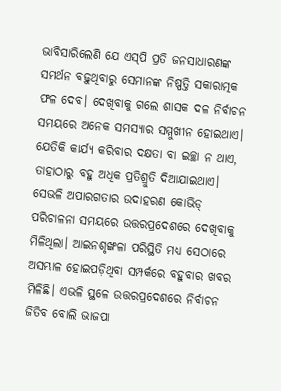ଭାବିସାରିଲେଣି ଯେ ଏସ୍‌ପି ପ୍ରତି ଜନସାଧାରଣଙ୍କ ସମର୍ଥନ ବଢ଼ୁଥିବାରୁ ସେମାନଙ୍କ ନିଷ୍ପତ୍ତି ସକାରାତ୍ମକ ଫଳ ଦେବ। ଦେଖିବାକୁ ଗଲେ ଶାସକ ଦଳ ନିର୍ବାଚନ ସମୟରେ ଅନେକ ସମସ୍ୟାର ସମ୍ମୁଖୀନ ହୋଇଥାଏ। ଯେତିକି କାର୍ଯ୍ୟ କରିବାର ଦକ୍ଷତା ବା ଇଚ୍ଛା ନ ଥାଏ, ତାହାଠାରୁ ବହୁ ଅଧିକ ପ୍ରତିଶ୍ରୁତି ଦିଆଯାଇଥାଏ। ସେଭଳି ଅପାରଗତାର ଉଦାହରଣ କୋଭିଡ୍‌ ପରିଚାଳନା ସମୟରେ ଉତ୍ତରପ୍ରଦେଶରେ ଦେଖିବାକୁ ମିଳିଥିଲା। ଆଇନଶୃଙ୍ଖଳା ପରିସ୍ଥିତି ମଧ୍ୟ ସେଠାରେ ଅସମ୍ଭାଳ ହୋଇପଡ଼ିଥିବା ସମ୍ପର୍କରେ ବହୁବାର ଖବର ମିଳିଛି। ଏଭଳି ସ୍ଥଳେ ଉତ୍ତରପ୍ରଦେଶରେ ନିର୍ବାଚନ ଜିତିବ ବୋଲି ଭାଜପା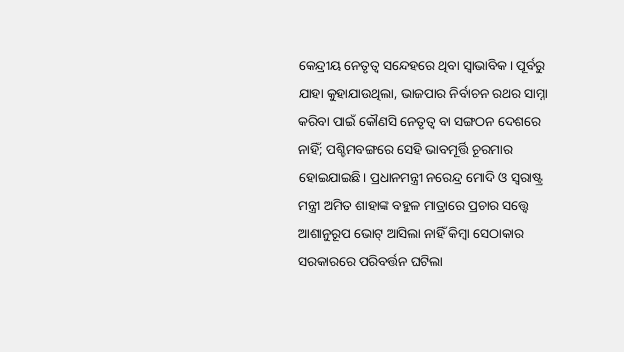କେନ୍ଦ୍ରୀୟ ନେତୃତ୍ୱ ସନ୍ଦେହରେ ଥିବା ସ୍ବାଭାବିକ। ପୂର୍ବରୁ ଯାହା କୁହାଯାଉଥିଲା, ଭାଜପାର ନିର୍ବାଚନ ରଥର ସାମ୍ନା କରିବା ପାଇଁ କୌଣସି ନେତୃତ୍ୱ ବା ସଙ୍ଗଠନ ଦେଶରେ ନାହିଁ; ପଶ୍ଚିମବଙ୍ଗରେ ସେହି ଭାବମୂର୍ତ୍ତି ଚୂରମାର ହୋଇଯାଇଛି। ପ୍ରଧାନମନ୍ତ୍ରୀ ନରେନ୍ଦ୍ର ମୋଦି ଓ ସ୍ବରାଷ୍ଟ୍ର ମନ୍ତ୍ରୀ ଅମିତ ଶାହାଙ୍କ ବହୁଳ ମାତ୍ରାରେ ପ୍ରଚାର ସତ୍ତ୍ୱେ ଆଶାନୁରୂପ ଭୋଟ୍‌ ଆସିଲା ନାହିଁ କିମ୍ବା ସେଠାକାର ସରକାରରେ ପରିବର୍ତ୍ତନ ଘଟିଲା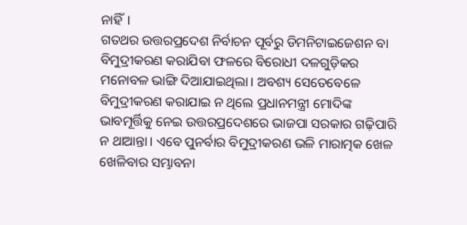ନାହିଁ।
ଗତଥର ଉତ୍ତରପ୍ରଦେଶ ନିର୍ବାଚନ ପୂର୍ବରୁ ଡିମନିଟାଇଜେଶନ ବା ବିମୁଦ୍ରୀକରଣ କରାଯିବା ଫଳରେ ବିରୋଧୀ ଦଳଗୁଡ଼ିକର ମନୋବଳ ଭାଙ୍ଗି ଦିଆଯାଇଥିଲା। ଅବଶ୍ୟ ସେତେବେଳେ ବିମୁଦ୍ରୀକରଣ କରାଯାଇ ନ ଥିଲେ ପ୍ରଧାନମନ୍ତ୍ରୀ ମୋଦିଙ୍କ ଭାବମୂର୍ତ୍ତିକୁ ନେଇ ଉତ୍ତରପ୍ରଦେଶରେ ଭାଜପା ସରକାର ଗଢ଼ିପାରି ନ ଥାଆନ୍ତା। ଏବେ ପୁନର୍ବାର ବିମୁଦ୍ରୀକରଣ ଭଳି ମାରାତ୍ମକ ଖେଳ ଖେଳିବାର ସମ୍ଭାବନା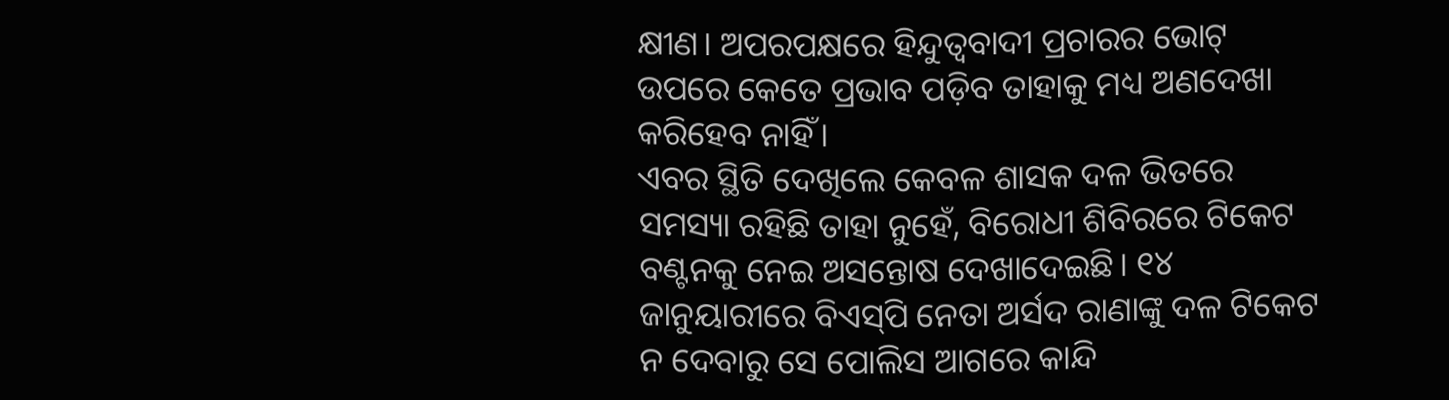କ୍ଷୀଣ। ଅପରପକ୍ଷରେ ହିନ୍ଦୁତ୍ୱବାଦୀ ପ୍ରଚାରର ଭୋଟ୍‌ ଉପରେ କେତେ ପ୍ରଭାବ ପଡ଼ିବ ତାହାକୁ ମଧ୍ୟ ଅଣଦେଖା କରିହେବ ନାହିଁ।
ଏବର ସ୍ଥିତି ଦେଖିଲେ କେବଳ ଶାସକ ଦଳ ଭିତରେ ସମସ୍ୟା ରହିଛି ତାହା ନୁହେଁ, ବିରୋଧୀ ଶିବିରରେ ଟିକେଟ ବଣ୍ଟନକୁ ନେଇ ଅସନ୍ତୋଷ ଦେଖାଦେଇଛି। ୧୪ ଜାନୁୟାରୀରେ ବିଏସ୍‌ପି ନେତା ଅର୍ସଦ ରାଣାଙ୍କୁ ଦଳ ଟିକେଟ ନ ଦେବାରୁ ସେ ପୋଲିସ ଆଗରେ କାନ୍ଦି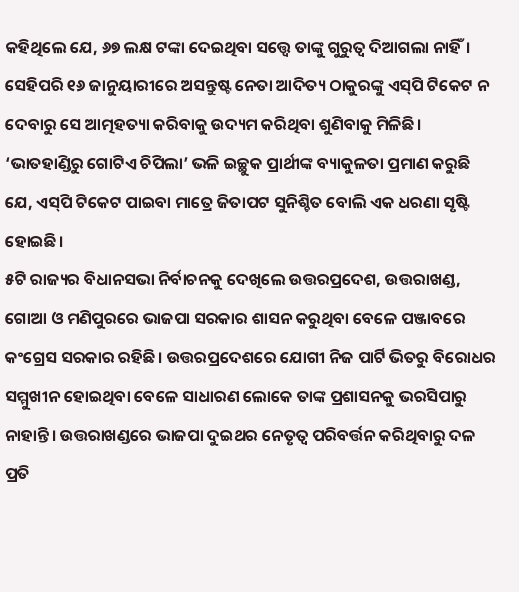କହିଥିଲେ ଯେ, ୬୭ ଲକ୍ଷ ଟଙ୍କା ଦେଇଥିବା ସତ୍ତ୍ୱେ ତାଙ୍କୁ ଗୁରୁତ୍ୱ ଦିଆଗଲା ନାହିଁ। ସେହିପରି ୧୬ ଜାନୁୟାରୀରେ ଅସନ୍ତୁଷ୍ଟ ନେତା ଆଦିତ୍ୟ ଠାକୁରଙ୍କୁ ଏସ୍‌ପି ଟିକେଟ ନ ଦେବାରୁ ସେ ଆତ୍ମହତ୍ୟା କରିବାକୁ ଉଦ୍ୟମ କରିଥିବା ଶୁଣିବାକୁ ମିଳିଛି। ‘ଭାତହାଣ୍ଡିରୁ ଗୋଟିଏ ଚିପିଲା’ ଭଳି ଇଚ୍ଛୁକ ପ୍ରାର୍ଥୀଙ୍କ ବ୍ୟାକୁଳତା ପ୍ରମାଣ କରୁଛି ଯେ, ଏସ୍‌ପି ଟିକେଟ ପାଇବା ମାତ୍ରେ ଜିତାପଟ ସୁନିଶ୍ଚିତ ବୋଲି ଏକ ଧରଣା ସୃଷ୍ଟି ହୋଇଛି।
୫ଟି ରାଜ୍ୟର ବିଧାନସଭା ନିର୍ବାଚନକୁ ଦେଖିଲେ ଉତ୍ତରପ୍ରଦେଶ, ଉତ୍ତରାଖଣ୍ଡ, ଗୋଆ ଓ ମଣିପୁରରେ ଭାଜପା ସରକାର ଶାସନ କରୁଥିବା ବେଳେ ପଞ୍ଜାବରେ କଂଗ୍ରେସ ସରକାର ରହିଛି। ଉତ୍ତରପ୍ରଦେଶରେ ଯୋଗୀ ନିଜ ପାର୍ଟି ଭିତରୁ ବିରୋଧର ସମ୍ମୁଖୀନ ହୋଇଥିବା ବେଳେ ସାଧାରଣ ଲୋକେ ତାଙ୍କ ପ୍ରଶାସନକୁ ଭରସିପାରୁ ନାହାନ୍ତି। ଉତ୍ତରାଖଣ୍ଡରେ ଭାଜପା ଦୁଇଥର ନେତୃତ୍ୱ ପରିବର୍ତ୍ତନ କରିଥିବାରୁ ଦଳ ପ୍ରତି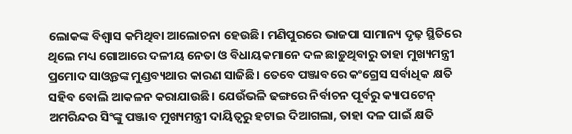ଲୋକଙ୍କ ବିଶ୍ୱାସ କମିଥିବା ଆଲୋଚନା ହେଉଛି। ମଣିପୁରରେ ଭାଜପା ସାମାନ୍ୟ ଦୃଢ଼ ସ୍ଥିତିରେ ଥିଲେ ମଧ୍ୟ ଗୋଆରେ ଦଳୀୟ ନେତା ଓ ବିଧାୟକମାନେ ଦଳ ଛାଡ଼ୁଥିବାରୁ ତାହା ମୁଖ୍ୟମନ୍ତ୍ରୀ ପ୍ରମୋଦ ସାଓ୍ବନ୍ତଙ୍କ ମୁଣ୍ଡବ୍ୟଥାର କାରଣ ସାଜିଛି। ତେବେ ପଞ୍ଜାବରେ କଂଗ୍ରେସ ସର୍ବାଧିକ କ୍ଷତି ସହିବ ବୋଲି ଆକଳନ କରାଯାଉଛି। ଯେଉଁଭଳି ଢଙ୍ଗରେ ନିର୍ବାଚନ ପୂର୍ବରୁ କ୍ୟାପଟେନ୍‌ ଅମରିନ୍ଦର ସିଂଙ୍କୁ ପଞ୍ଜାବ ମୁଖ୍ୟମନ୍ତ୍ରୀ ଦାୟିତ୍ୱରୁ ହଟାଇ ଦିଆଗଲା, ତାହା ଦଳ ପାଇଁ କ୍ଷତି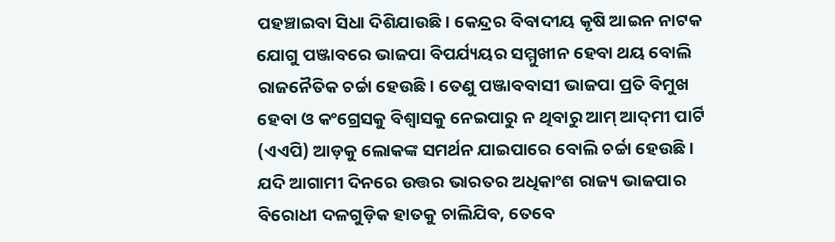ପହଞ୍ଚାଇବା ସିଧା ଦିଶିଯାଉଛି। କେନ୍ଦ୍ରର ବିବାଦୀୟ କୃଷି ଆଇନ ନାଟକ ଯୋଗୁ ପଞ୍ଜାବରେ ଭାଜପା ବିପର୍ଯ୍ୟୟର ସମ୍ମୁଖୀନ ହେବା ଥୟ ବୋଲି ରାଜନୈତିକ ଚର୍ଚ୍ଚା ହେଉଛି। ତେଣୁ ପଞ୍ଜାବବାସୀ ଭାଜପା ପ୍ରତି ବିମୁଖ ହେବା ଓ କଂଗ୍ରେସକୁ ବିଶ୍ୱାସକୁ ନେଇପାରୁ ନ ଥିବାରୁ ଆମ୍‌ ଆଦ୍‌ମୀ ପାର୍ଟି (ଏଏପି) ଆଡ଼କୁ ଲୋକଙ୍କ ସମର୍ଥନ ଯାଇପାରେ ବୋଲି ଚର୍ଚ୍ଚା ହେଉଛି। ଯଦି ଆଗାମୀ ଦିନରେ ଉତ୍ତର ଭାରତର ଅଧିକାଂଶ ରାଜ୍ୟ ଭାଜପାର ବିରୋଧୀ ଦଳଗୁଡ଼ିକ ହାତକୁ ଚାଲିଯିବ, ତେବେ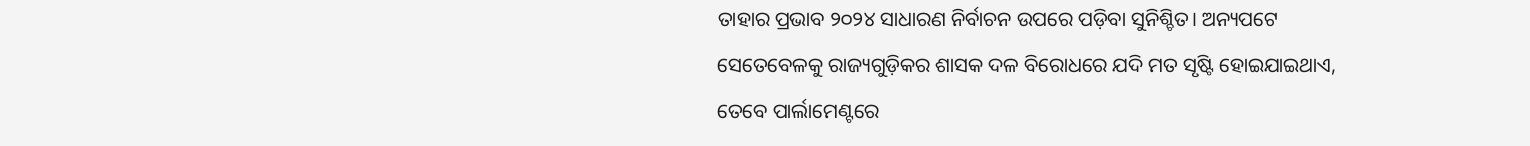ତାହାର ପ୍ରଭାବ ୨୦୨୪ ସାଧାରଣ ନିର୍ବାଚନ ଉପରେ ପଡ଼ିବା ସୁନିଶ୍ଚିତ। ଅନ୍ୟପଟେ ସେତେବେଳକୁ ରାଜ୍ୟଗୁଡ଼ିକର ଶାସକ ଦଳ ବିରୋଧରେ ଯଦି ମତ ସୃଷ୍ଟି ହୋଇଯାଇଥାଏ, ତେବେ ପାର୍ଲାମେଣ୍ଟରେ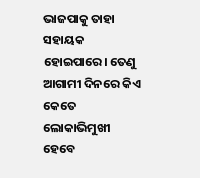ଭାଜପାକୁ ତାହା ସହାୟକ ହୋଇପାରେ। ତେଣୁ ଆଗାମୀ ଦିନରେ କିଏ କେତେ ଲୋକାଭିମୁଖୀ ହେବେ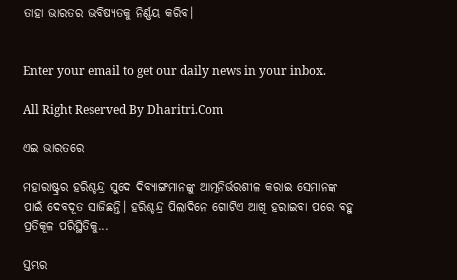ତାହା ଭାରତର ଭବିଷ୍ୟତକୁ ନିର୍ଣ୍ଣୟ କରିବ।


Enter your email to get our daily news in your inbox.

All Right Reserved By Dharitri.Com

ଏଇ ଭାରତରେ

ମହାରାଷ୍ଟ୍ରର ହରିଶ୍ଚନ୍ଦ୍ର ସୁଦେ ଦିବ୍ୟାଙ୍ଗମାନଙ୍କୁ ଆତ୍ମନିର୍ଭରଶୀଳ କରାଇ ସେମାନଙ୍କ ପାଇଁ ଦେବଦୂତ ସାଜିଛନ୍ତି। ହରିଶ୍ଚନ୍ଦ୍ର ପିଲାଦିନେ ଗୋଟିଏ ଆଖି ହରାଇବା ପରେ ବହୁ ପ୍ରତିକୂଳ ପରିସ୍ଥିତିକୁ...

ସ୍ତମ୍ଭର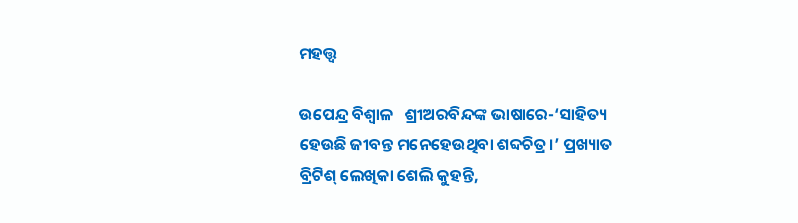ମହତ୍ତ୍ୱ

ଉପେନ୍ଦ୍ର ବିଶ୍ୱାଳ   ଶ୍ରୀଅରବିନ୍ଦଙ୍କ ଭାଷାରେ-‘ସାହିତ୍ୟ ହେଉଛି ଜୀବନ୍ତ ମନେହେଉଥିବା ଶବ୍ଦଚିତ୍ର।’ ପ୍ରଖ୍ୟାତ ବ୍ରିଟିଶ୍‌ ଲେଖିକା ଶେଲି କୁହନ୍ତି,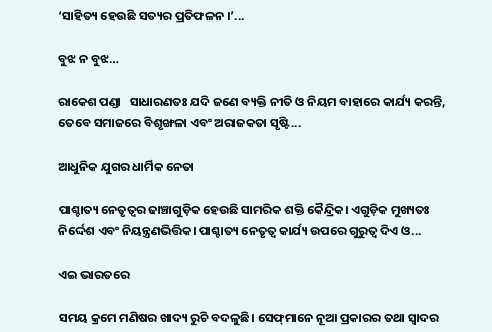‘ସାହିତ୍ୟ ହେଉଛି ସତ୍ୟର ପ୍ରତିଫଳନ ।’...

ବୁଝ ନ ବୁଝ…

ରାକେଶ ପଣ୍ଡା   ସାଧାରଣତଃ ଯଦି ଜଣେ ବ୍ୟକ୍ତି ନୀତି ଓ ନିୟମ ବାହାରେ କାର୍ଯ୍ୟ କରନ୍ତି, ତେବେ ସମାଜରେ ବିଶୃଙ୍ଖଳା ଏବଂ ଅରାଜକତା ସୃଷ୍ଟି...

ଆଧୁନିକ ଯୁଗର ଧାର୍ମିକ ନେତା

ପାଶ୍ଚାତ୍ୟ ନେତୃତ୍ୱର ଢାଞ୍ଚାଗୁଡ଼ିକ ହେଉଛି ସାମରିକ ଶକ୍ତି କୈନ୍ଦ୍ରିକ। ଏଗୁଡ଼ିକ ମୁଖ୍ୟତଃ ନିର୍ଦ୍ଦେଶ ଏବଂ ନିୟନ୍ତ୍ରଣଭିତ୍ତିକ। ପାଶ୍ଚାତ୍ୟ ନେତୃତ୍ୱ କାର୍ଯ୍ୟ ଉପରେ ଗୁରୁତ୍ୱ ଦିଏ ଓ...

ଏଇ ଭାରତରେ

ସମୟ କ୍ରମେ ମଣିଷର ଖାଦ୍ୟ ରୁଚି ବଦଳୁଛି। ସେଫ୍‌ମାନେ ନୂଆ ପ୍ରକାରର ତଥା ସ୍ବାଦର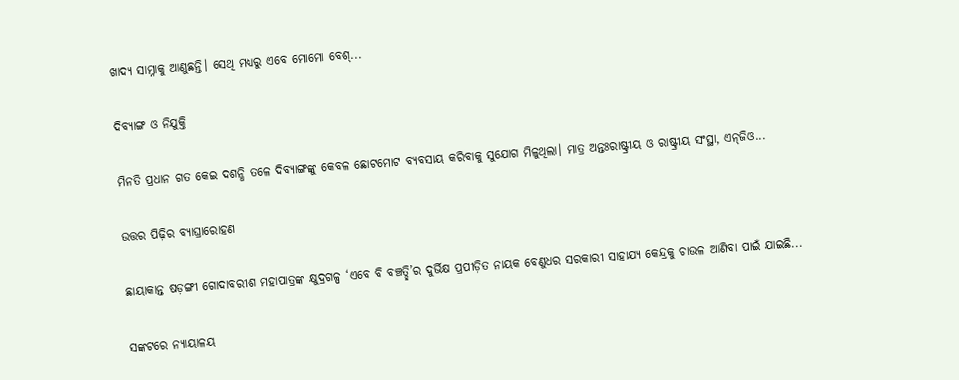ଖାଦ୍ୟ ସାମ୍ନାକୁ ଆଣୁଛନ୍ତି। ସେଥି ମଧ୍ୟରୁ ଏବେ ମୋମୋ ବେଶ୍‌...

ଦିବ୍ୟାଙ୍ଗ ଓ ନିଯୁକ୍ତି

ମିନତି ପ୍ରଧାନ ଗତ କେଇ ଦଶନ୍ଧି ତଳେ ଦିବ୍ୟାଙ୍ଗଙ୍କୁ କେବଳ ଛୋଟମୋଟ ବ୍ୟବସାୟ କରିବାକୁ ସୁଯୋଗ ମିଳୁଥିଲା। ମାତ୍ର ଅନ୍ତଃରାଷ୍ଟ୍ରୀୟ ଓ ରାଷ୍ଟ୍ରୀୟ ସଂସ୍ଥା, ଏନ୍‌ଜିଓ...

ଉତ୍ତର ପିଢ଼ିର ବ୍ୟାଘ୍ରାରୋହଣ

ଛାୟାକାନ୍ତ ଷଡ଼ଙ୍ଗୀ ଗୋଦାବରୀଶ ମହାପାତ୍ରଙ୍କ କ୍ଷୁଦ୍ରଗଳ୍ପ ‘ଏବେ ବି ବଞ୍ଚତ୍ଛି’ର ଦୁର୍ଭିକ୍ଷ ପ୍ରପୀଡ଼ିତ ନାୟକ ବେଣୁଧର ସରକାରୀ ସାହାଯ୍ୟ କେନ୍ଦ୍ରକୁ ଚାଉଳ ଆଣିବା ପାଇଁ ଯାଇଛି...

ସଙ୍କଟରେ ନ୍ୟାୟାଳୟ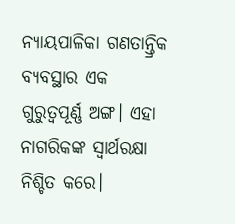ନ୍ୟାୟପାଳିକା ଗଣତାନ୍ତ୍ରିକ ବ୍ୟବସ୍ଥାର ଏକ ଗୁରୁତ୍ୱପୂର୍ଣ୍ଣ ଅଙ୍ଗ। ଏହା ନାଗରିକଙ୍କ ସ୍ବାର୍ଥରକ୍ଷା ନିଶ୍ଚିତ କରେ।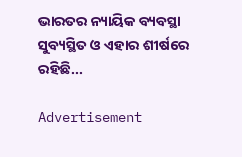ଭାରତର ନ୍ୟାୟିକ ବ୍ୟବସ୍ଥା ସୁବ୍ୟସ୍ଥିତ ଓ ଏହାର ଶୀର୍ଷରେ ରହିଛି...

Advertisement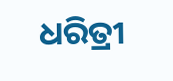ଧରିତ୍ରୀ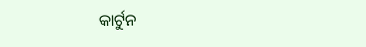କାର୍ଟୁନ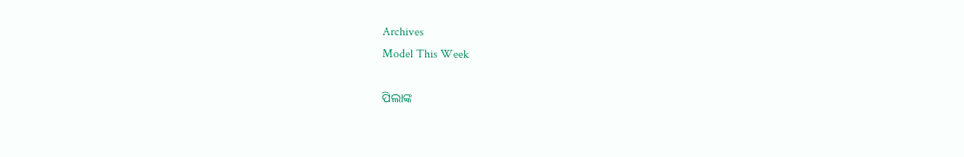Archives
Model This Week

ପିଲାଙ୍କ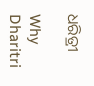ଧରିତ୍ରୀ

Why Dharitri